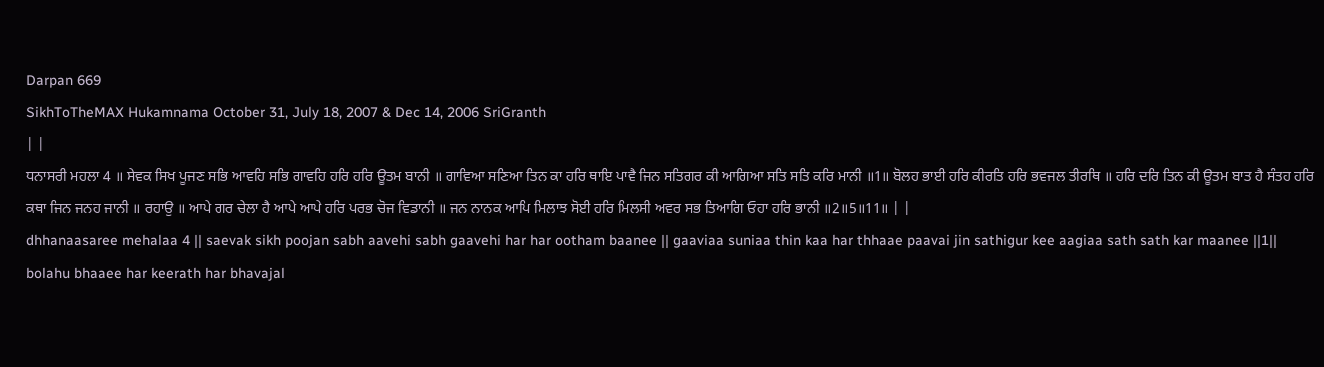Darpan 669
SikhToTheMAX Hukamnama October 31, July 18, 2007 & Dec 14, 2006 SriGranth
| |
ਧਨਾਸਰੀ ਮਹਲਾ 4 ॥ ਸੇਵਕ ਸਿਖ ਪੂਜਣ ਸਭਿ ਆਵਹਿ ਸਭਿ ਗਾਵਹਿ ਹਰਿ ਹਰਿ ਊਤਮ ਬਾਨੀ ॥ ਗਾਵਿਆ ਸਣਿਆ ਤਿਨ ਕਾ ਹਰਿ ਥਾਇ ਪਾਵੈ ਜਿਨ ਸਤਿਗਰ ਕੀ ਆਗਿਆ ਸਤਿ ਸਤਿ ਕਰਿ ਮਾਨੀ ॥1॥ ਬੋਲਹ ਭਾਈ ਹਰਿ ਕੀਰਤਿ ਹਰਿ ਭਵਜਲ ਤੀਰਥਿ ॥ ਹਰਿ ਦਰਿ ਤਿਨ ਕੀ ਊਤਮ ਬਾਤ ਹੈ ਸੰਤਹ ਹਰਿ ਕਥਾ ਜਿਨ ਜਨਹ ਜਾਨੀ ॥ ਰਹਾਉ ॥ ਆਪੇ ਗਰ ਚੇਲਾ ਹੈ ਆਪੇ ਆਪੇ ਹਰਿ ਪਰਭ ਚੋਜ ਵਿਡਾਨੀ ॥ ਜਨ ਨਾਨਕ ਆਪਿ ਮਿਲਾਝ ਸੋਈ ਹਰਿ ਮਿਲਸੀ ਅਵਰ ਸਭ ਤਿਆਗਿ ਓਹਾ ਹਰਿ ਭਾਨੀ ॥2॥5॥11॥ | |
dhhanaasaree mehalaa 4 || saevak sikh poojan sabh aavehi sabh gaavehi har har ootham baanee || gaaviaa suniaa thin kaa har thhaae paavai jin sathigur kee aagiaa sath sath kar maanee ||1|| bolahu bhaaee har keerath har bhavajal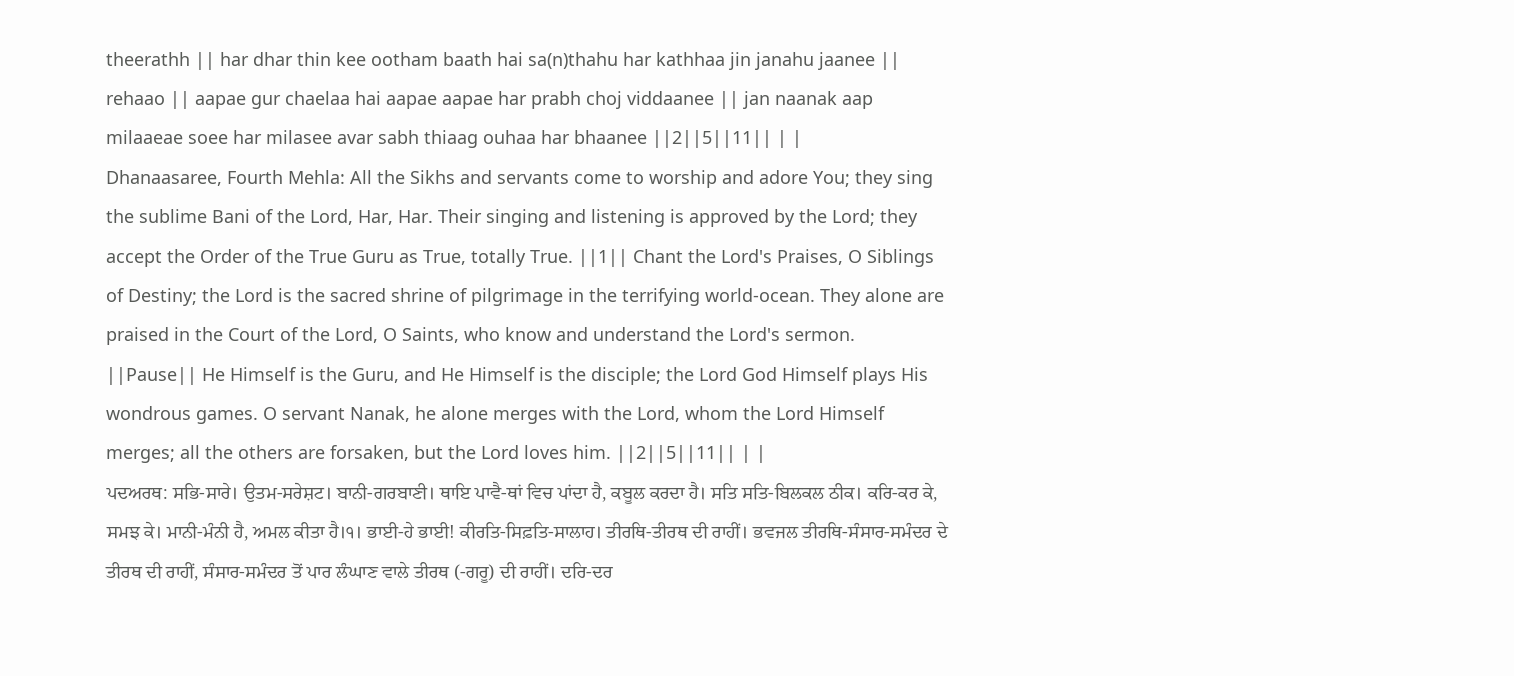theerathh || har dhar thin kee ootham baath hai sa(n)thahu har kathhaa jin janahu jaanee || rehaao || aapae gur chaelaa hai aapae aapae har prabh choj viddaanee || jan naanak aap milaaeae soee har milasee avar sabh thiaag ouhaa har bhaanee ||2||5||11|| | |
Dhanaasaree, Fourth Mehla: All the Sikhs and servants come to worship and adore You; they sing the sublime Bani of the Lord, Har, Har. Their singing and listening is approved by the Lord; they accept the Order of the True Guru as True, totally True. ||1|| Chant the Lord's Praises, O Siblings of Destiny; the Lord is the sacred shrine of pilgrimage in the terrifying world-ocean. They alone are praised in the Court of the Lord, O Saints, who know and understand the Lord's sermon. ||Pause|| He Himself is the Guru, and He Himself is the disciple; the Lord God Himself plays His wondrous games. O servant Nanak, he alone merges with the Lord, whom the Lord Himself merges; all the others are forsaken, but the Lord loves him. ||2||5||11|| | |
ਪਦਅਰਥ: ਸਭਿ-ਸਾਰੇ। ਉਤਮ-ਸਰੇਸ਼ਟ। ਬਾਨੀ-ਗਰਬਾਣੀ। ਥਾਇ ਪਾਵੈ-ਥਾਂ ਵਿਚ ਪਾਂਦਾ ਹੈ, ਕਬੂਲ ਕਰਦਾ ਹੈ। ਸਤਿ ਸਤਿ-ਬਿਲਕਲ ਠੀਕ। ਕਰਿ-ਕਰ ਕੇ, ਸਮਝ ਕੇ। ਮਾਨੀ-ਮੰਨੀ ਹੈ, ਅਮਲ ਕੀਤਾ ਹੈ।੧। ਭਾਈ-ਹੇ ਭਾਈ! ਕੀਰਤਿ-ਸਿਫ਼ਤਿ-ਸਾਲਾਹ। ਤੀਰਥਿ-ਤੀਰਥ ਦੀ ਰਾਹੀਂ। ਭਵਜਲ ਤੀਰਥਿ-ਸੰਸਾਰ-ਸਮੰਦਰ ਦੇ ਤੀਰਥ ਦੀ ਰਾਹੀਂ, ਸੰਸਾਰ-ਸਮੰਦਰ ਤੋਂ ਪਾਰ ਲੰਘਾਣ ਵਾਲੇ ਤੀਰਥ (-ਗਰੂ) ਦੀ ਰਾਹੀਂ। ਦਰਿ-ਦਰ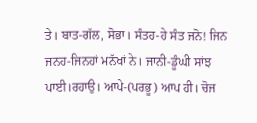ਤੇ। ਬਾਤ-ਗੱਲ, ਸੋਭਾ। ਸੰਤਹ-ਹੇ ਸੰਤ ਜਨੋ! ਜਿਨ ਜਨਹ-ਜਿਨਹਾਂ ਮਨੱਖਾਂ ਨੇ। ਜਾਨੀ-ਡੂੰਘੀ ਸਾਂਝ ਪਾਈ।ਰਹਾਉ। ਆਪੇ-(ਪਰਭੂ) ਆਪ ਹੀ। ਚੋਜ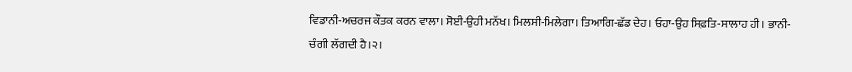ਵਿਡਾਨੀ-ਅਚਰਜ ਕੌਤਕ ਕਰਨ ਵਾਲਾ। ਸੋਈ-ਉਹੀ ਮਨੱਖ। ਮਿਲਸੀ-ਮਿਲੇਗਾ। ਤਿਆਗਿ-ਛੱਡ ਦੇਹ। ਓਹਾ-ਉਹ ਸਿਫ਼ਤਿ-ਸਾਲਾਹ ਹੀ। ਭਾਨੀ-ਚੰਗੀ ਲੱਗਦੀ ਹੈ।੨।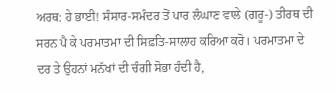ਅਰਥ: ਹੇ ਭਾਈ! ਸੰਸਾਰ-ਸਮੰਦਰ ਤੋਂ ਪਾਰ ਲੰਘਾਣ ਵਾਲੇ (ਗਰੂ-) ਤੀਰਥ ਦੀ ਸਰਨ ਪੈ ਕੇ ਪਰਮਾਤਮਾ ਦੀ ਸਿਫ਼ਤਿ-ਸਾਲਾਹ ਕਰਿਆ ਕਰੋ। ਪਰਮਾਤਮਾ ਦੇ ਦਰ ਤੇ ਉਹਨਾਂ ਮਨੱਖਾਂ ਦੀ ਚੰਗੀ ਸੋਭਾ ਹੰਦੀ ਹੈ,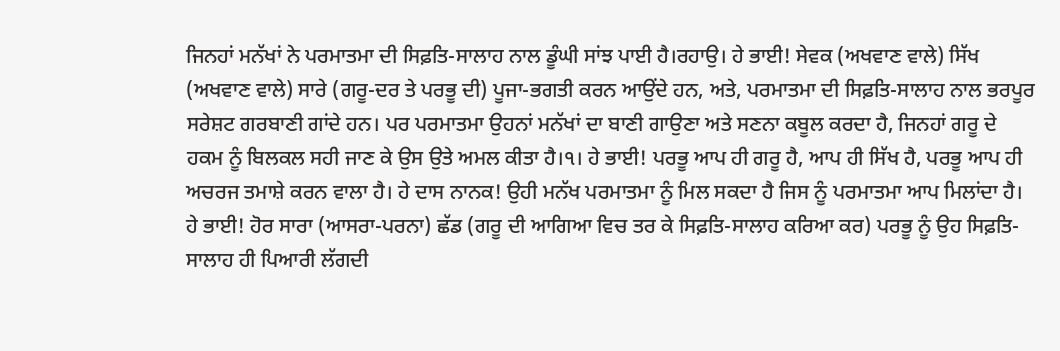ਜਿਨਹਾਂ ਮਨੱਖਾਂ ਨੇ ਪਰਮਾਤਮਾ ਦੀ ਸਿਫ਼ਤਿ-ਸਾਲਾਹ ਨਾਲ ਡੂੰਘੀ ਸਾਂਝ ਪਾਈ ਹੈ।ਰਹਾਉ। ਹੇ ਭਾਈ! ਸੇਵਕ (ਅਖਵਾਣ ਵਾਲੇ) ਸਿੱਖ (ਅਖਵਾਣ ਵਾਲੇ) ਸਾਰੇ (ਗਰੂ-ਦਰ ਤੇ ਪਰਭੂ ਦੀ) ਪੂਜਾ-ਭਗਤੀ ਕਰਨ ਆਉਂਦੇ ਹਨ, ਅਤੇ, ਪਰਮਾਤਮਾ ਦੀ ਸਿਫ਼ਤਿ-ਸਾਲਾਹ ਨਾਲ ਭਰਪੂਰ ਸਰੇਸ਼ਟ ਗਰਬਾਣੀ ਗਾਂਦੇ ਹਨ। ਪਰ ਪਰਮਾਤਮਾ ਉਹਨਾਂ ਮਨੱਖਾਂ ਦਾ ਬਾਣੀ ਗਾਉਣਾ ਅਤੇ ਸਣਨਾ ਕਬੂਲ ਕਰਦਾ ਹੈ, ਜਿਨਹਾਂ ਗਰੂ ਦੇ ਹਕਮ ਨੂੰ ਬਿਲਕਲ ਸਹੀ ਜਾਣ ਕੇ ਉਸ ਉਤੇ ਅਮਲ ਕੀਤਾ ਹੈ।੧। ਹੇ ਭਾਈ! ਪਰਭੂ ਆਪ ਹੀ ਗਰੂ ਹੈ, ਆਪ ਹੀ ਸਿੱਖ ਹੈ, ਪਰਭੂ ਆਪ ਹੀ ਅਚਰਜ ਤਮਾਸ਼ੇ ਕਰਨ ਵਾਲਾ ਹੈ। ਹੇ ਦਾਸ ਨਾਨਕ! ਉਹੀ ਮਨੱਖ ਪਰਮਾਤਮਾ ਨੂੰ ਮਿਲ ਸਕਦਾ ਹੈ ਜਿਸ ਨੂੰ ਪਰਮਾਤਮਾ ਆਪ ਮਿਲਾਂਦਾ ਹੈ। ਹੇ ਭਾਈ! ਹੋਰ ਸਾਰਾ (ਆਸਰਾ-ਪਰਨਾ) ਛੱਡ (ਗਰੂ ਦੀ ਆਗਿਆ ਵਿਚ ਤਰ ਕੇ ਸਿਫ਼ਤਿ-ਸਾਲਾਹ ਕਰਿਆ ਕਰ) ਪਰਭੂ ਨੂੰ ਉਹ ਸਿਫ਼ਤਿ-ਸਾਲਾਹ ਹੀ ਪਿਆਰੀ ਲੱਗਦੀ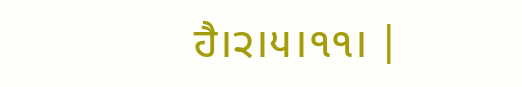ਹੈ।੨।੫।੧੧। |